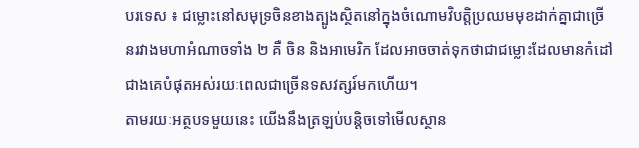បរទេស ៖ ជម្លោះនៅសមុទ្រចិនខាងត្បូងស្ថិតនៅក្នុងចំណោមវិបត្តិប្រឈមមុខដាក់គ្នាជាច្រើនរវាងមហាអំណាចទាំង ២ គឺ ចិន និងអាមេរិក ដែលអាចចាត់ទុកថាជាជម្លោះដែលមានកំដៅជាងគេបំផុតអស់រយៈពេលជាច្រើនទសវត្សរ៍មកហើយ។
តាមរយៈអត្ថបទមួយនេះ យើងនឹងត្រឡប់បន្តិចទៅមើលស្ថាន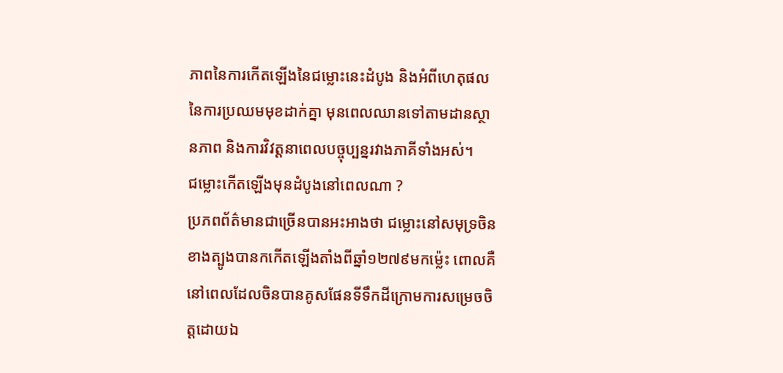ភាពនៃការកើតឡើងនៃជម្លោះនេះដំបូង និងអំពីហេតុផលនៃការប្រឈមមុខដាក់គ្នា មុនពេលឈានទៅតាមដានស្ថានភាព និងការវិវត្តនាពេលបច្ចុប្បន្នរវាងភាគីទាំងអស់។
ជម្លោះកើតឡើងមុនដំបូងនៅពេលណា ?
ប្រភពព័ត៌មានជាច្រើនបានអះអាងថា ជម្លោះនៅសមុទ្រចិនខាងត្បូងបានកកើតឡើងតាំងពីឆ្នាំ១២៧៩មកម្ល៉េះ ពោលគឺនៅពេលដែលចិនបានគូសផែនទីទឹកដីក្រោមការសម្រេចចិត្តដោយឯ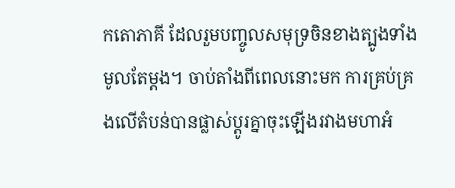កតោភាគី ដែលរួមបញ្ចូលសមុទ្រចិនខាងត្បូងទាំងមូលតែម្តង។ ចាប់តាំងពីពេលនោះមក ការគ្រប់គ្រងលើតំបន់បានផ្លាស់ប្តូរគ្នាចុះឡើងរវាងមហាអំ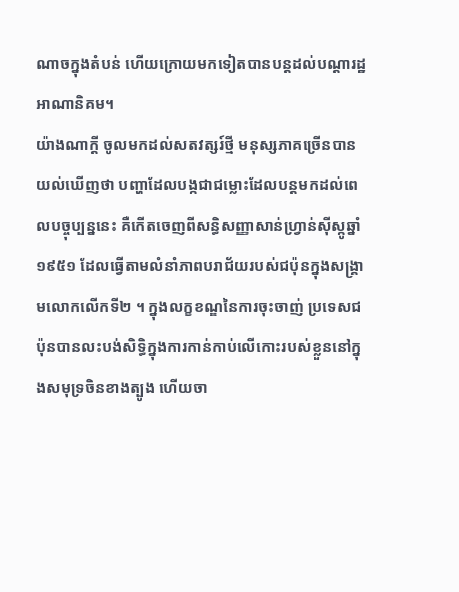ណាចក្នុងតំបន់ ហើយក្រោយមកទៀតបានបន្តដល់បណ្តារដ្ឋអាណានិគម។
យ៉ាងណាក្តី ចូលមកដល់សតវត្សរ៍ថ្មី មនុស្សភាគច្រើនបានយល់ឃើញថា បញ្ហាដែលបង្កជាជម្លោះដែលបន្តមកដល់ពេលបច្ចុប្បន្ននេះ គឺកើតចេញពីសន្ធិសញ្ញាសាន់ហ្វ្រាន់ស៊ីស្កូឆ្នាំ១៩៥១ ដែលធ្វើតាមលំនាំភាពបរាជ័យរបស់ជប៉ុនក្នុងសង្គ្រាមលោកលើកទី២ ។ ក្នុងលក្ខខណ្ឌនៃការចុះចាញ់ ប្រទេសជប៉ុនបានលះបង់សិទ្ធិក្នុងការកាន់កាប់លើកោះរបស់ខ្លួននៅក្នុងសមុទ្រចិនខាងត្បូង ហើយចា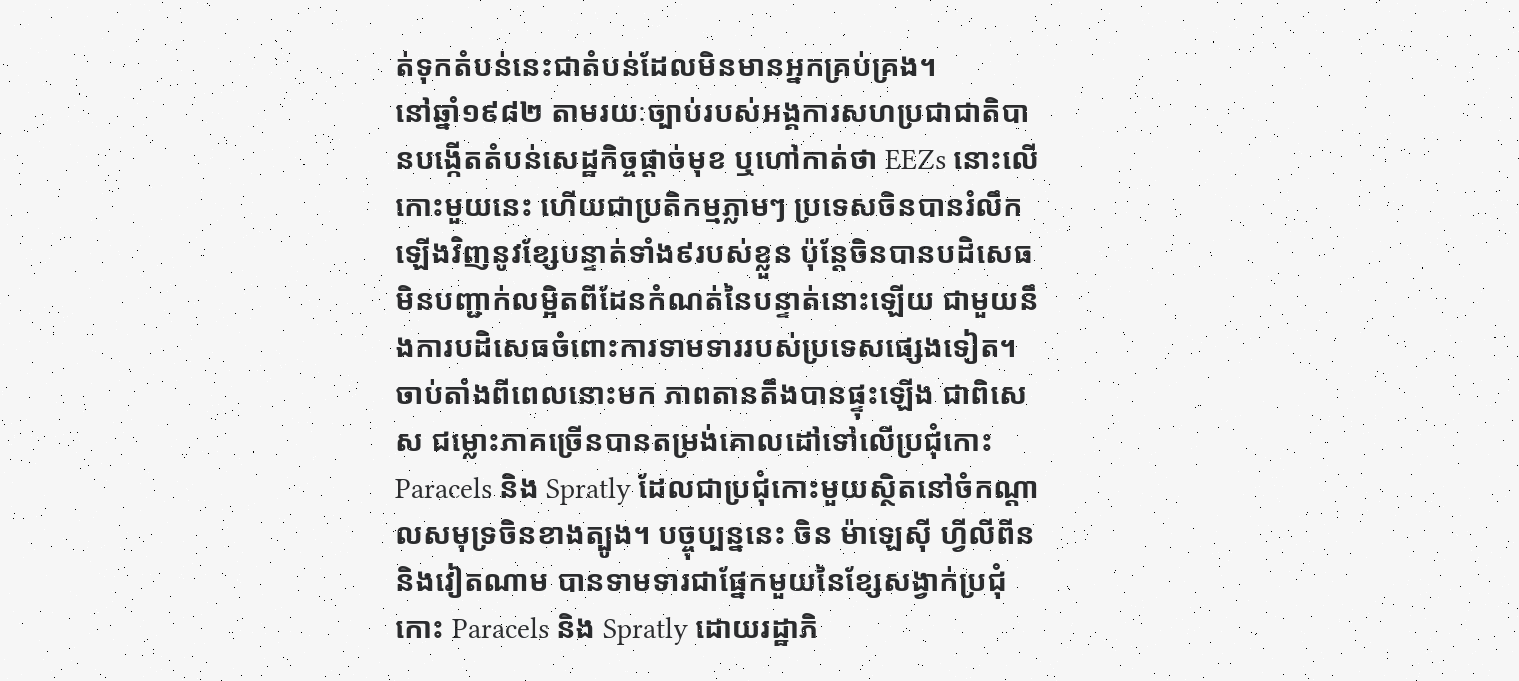ត់ទុកតំបន់នេះជាតំបន់ដែលមិនមានអ្នកគ្រប់គ្រង។
នៅឆ្នាំ១៩៨២ តាមរយៈច្បាប់របស់អង្គការសហប្រជាជាតិបានបង្កើតតំបន់សេដ្ឋកិច្ចផ្តាច់មុខ ឬហៅកាត់ថា EEZs នោះលើកោះមួយនេះ ហើយជាប្រតិកម្មភ្លាមៗ ប្រទេសចិនបានរំលឹកឡើងវិញនូវខ្សែបន្ទាត់ទាំង៩របស់ខ្លួន ប៉ុន្តែចិនបានបដិសេធមិនបញ្ជាក់លម្អិតពីដែនកំណត់នៃបន្ទាត់នោះឡើយ ជាមួយនឹងការបដិសេធចំពោះការទាមទាររបស់ប្រទេសផ្សេងទៀត។
ចាប់តាំងពីពេលនោះមក ភាពតានតឹងបានផ្ទុះឡើង ជាពិសេស ជម្លោះភាគច្រើនបានតម្រង់គោលដៅទៅលើប្រជុំកោះ Paracels និង Spratly ដែលជាប្រជុំកោះមួយស្ថិតនៅចំកណ្តាលសមុទ្រចិនខាងត្បូង។ បច្ចុប្បន្ននេះ ចិន ម៉ាឡេស៊ី ហ្វីលីពីន និងវៀតណាម បានទាមទារជាផ្នែកមួយនៃខ្សែសង្វាក់ប្រជុំកោះ Paracels និង Spratly ដោយរដ្ឋាភិ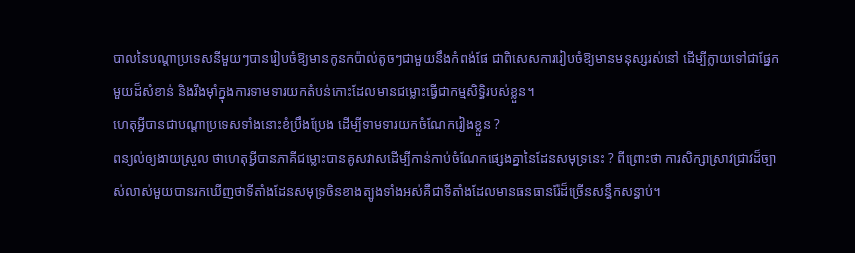បាលនៃបណ្តាប្រទេសនីមួយៗបានរៀបចំឱ្យមានកូនកប៉ាល់តូចៗជាមួយនឹងកំពង់ផែ ជាពិសេសការរៀបចំឱ្យមានមនុស្សរស់នៅ ដើម្បីក្លាយទៅជាផ្នែកមួយដ៏សំខាន់ និងរឹងម៉ាំក្នុងការទាមទារយកតំបន់កោះដែលមានជម្លោះធ្វើជាកម្មសិទ្ធិរបស់ខ្លួន។
ហេតុអ្វីបានជាបណ្តាប្រទេសទាំងនោះខំប្រឹងប្រែង ដើម្បីទាមទារយកចំណែករៀងខ្លួន ?
ពន្យល់ឲ្យងាយស្រួល ថាហេតុអ្វីបានភាគីជម្លោះបានគូសវាសដើម្បីកាន់កាប់ចំណែកផ្សេងគ្នានៃដែនសមុទ្រនេះ ? ពីព្រោះថា ការសិក្សាស្រាវជ្រាវដ៏ច្បាស់លាស់មួយបានរកឃើញថាទីតាំងដែនសមុទ្រចិនខាងត្បូងទាំងអស់គឺជាទីតាំងដែលមានធនធានរ៉ែដ៏ច្រើនសន្ធឹកសន្ធាប់។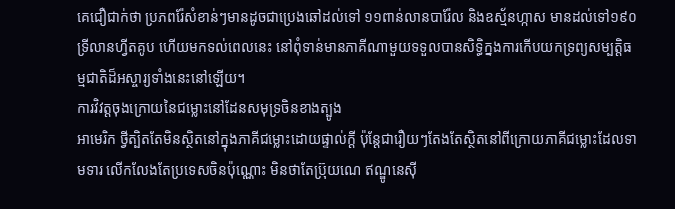គេជឿជាក់ថា ប្រភពរ៉ែសំខាន់ៗមានដូចជាប្រេងឆៅដល់ទៅ ១១ពាន់លានបារ៉ែល និងឧស្ម័នហ្កាស មានដល់ទៅ១៩០ទ្រីលានហ្វីតគូប ហើយមកទល់ពេលនេះ នៅពុំទាន់មានភាគីណាមួយទទួលបានសិទ្ធិក្នងការកើបយកទ្រព្យសម្បត្តិធម្មជាតិដ៏អស្ចារ្យទាំងនេះនៅឡើយ។
ការវិវត្តចុងក្រោយនៃជម្លោះនៅដែនសមុទ្រចិនខាងត្បូង
អាមេរិក ថ្វីត្បិតតែមិនស្ថិតនៅក្នុងភាគីជម្លោះដោយផ្ទាល់ក្តី ប៉ុន្តែជារឿយៗតែងតែស្ថិតនៅពីក្រោយភាគីជម្លោះដែលទាមទារ លើកលែងតែប្រទេសចិនប៉ុណ្ណោះ មិនថាតែប្រ៊ុយណេ ឥណ្ឌូនេស៊ី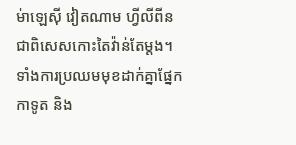ម់ាឡេស៊ី វៀតណាម ហ្វីលីពីន ជាពិសេសកោះតៃវ៉ាន់តែម្ដង។
ទាំងការប្រឈមមុខដាក់គ្នាផ្នែកកាទូត និង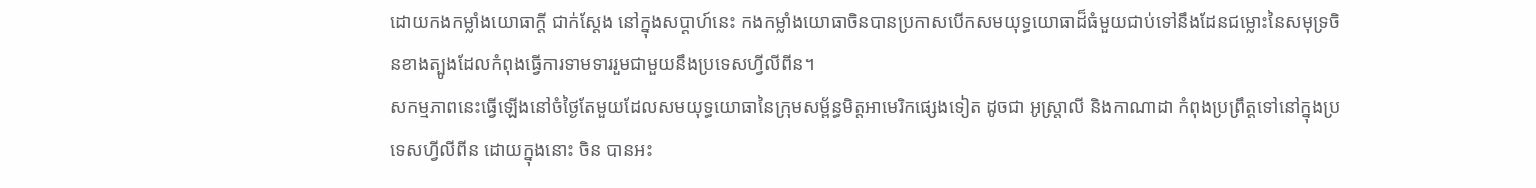ដោយកងកម្លាំងយោធាក្តី ជាក់ស្ដែង នៅក្នុងសប្ដាហ៍នេះ កងកម្លាំងយោធាចិនបានប្រកាសបើកសមយុទ្ធយោធាដ៏ធំមួយជាប់ទៅនឹងដែនជម្លោះនៃសមុទ្រចិនខាងត្បូងដែលកំពុងធ្វើការទាមទាររួមជាមួយនឹងប្រទេសហ្វីលីពីន។
សកម្មភាពនេះធ្វើឡើងនៅចំថ្ងៃតែមួយដែលសមយុទ្ធយោធានៃក្រុមសម្ព័ន្ធមិត្តអាមេរិកផ្សេងទៀត ដូចជា អូស្ត្រាលី និងកាណាដា កំពុងប្រព្រឹត្តទៅនៅក្នុងប្រទេសហ្វីលីពីន ដោយក្នុងនោះ ចិន បានអះ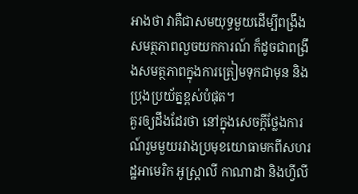អាងថា វាគឺជាសមយុទ្ធមួយដើម្បីពង្រឹងសមត្ថភាពលួចយកការណ៍ ក៏ដូចជាពង្រឹងសមត្ថភាពក្នុងការត្រៀមទុកជាមុន និងប្រុងប្រយ័ត្នខ្ពស់បំផុត។
គួរឲ្យដឹងដែរថា នៅក្នុងសេចក្តីថ្លែងការណ៍រួមមួយរវាងប្រមុខយោធាមកពីសហរដ្ឋអាមេរិក អូស្ត្រាលី កាណាដា និងហ្វីលី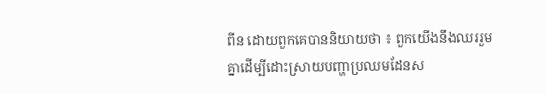ពីន ដោយពួកគេបាននិយាយថា ៖ ពួកយើងនឹងឈររួមគ្នាដើម្បីដោះស្រាយបញ្ហាប្រឈមដែនស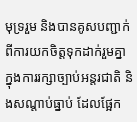មុទ្ររួម និងបានគូសបញ្ជាក់ពីការយកចិត្តទុកដាក់រួមគ្នាក្នុងការរក្សាច្បាប់អន្តរជាតិ និងសណ្តាប់ធ្នាប់ ដែលផ្អែក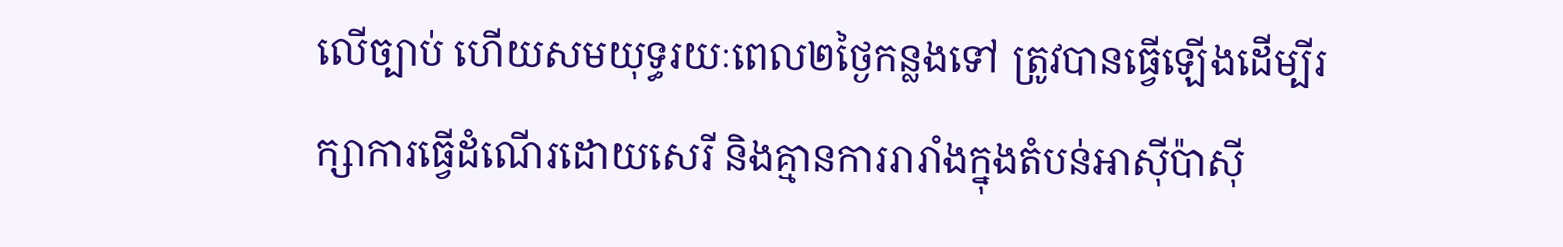លើច្បាប់ ហើយសមយុទ្ធរយៈពេល២ថ្ងៃកន្លងទៅ ត្រូវបានធ្វើឡើងដើម្បីរក្សាការធ្វើដំណើរដោយសេរី និងគ្មានការរារាំងក្នុងតំបន់អាស៊ីប៉ាស៊ី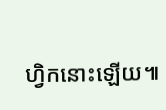ហ្វិកនោះឡើយ៕